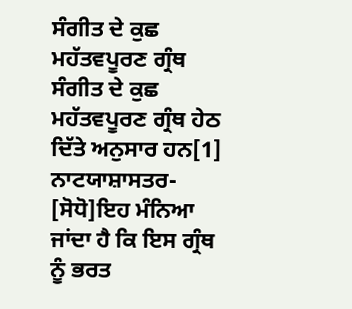ਸੰਗੀਤ ਦੇ ਕੁਛ ਮਹੱਤਵਪੂਰਣ ਗ੍ਰੰਥ
ਸੰਗੀਤ ਦੇ ਕੁਛ ਮਹੱਤਵਪੂਰਣ ਗ੍ਰੰਥ ਹੇਠ ਦਿੱਤੇ ਅਨੁਸਾਰ ਹਨ[1]
ਨਾਟਯਾਸ਼ਾਸਤਰ-
[ਸੋਧੋ]ਇਹ ਮੰਨਿਆ ਜਾਂਦਾ ਹੈ ਕਿ ਇਸ ਗ੍ਰੰਥ ਨੂੰ ਭਰਤ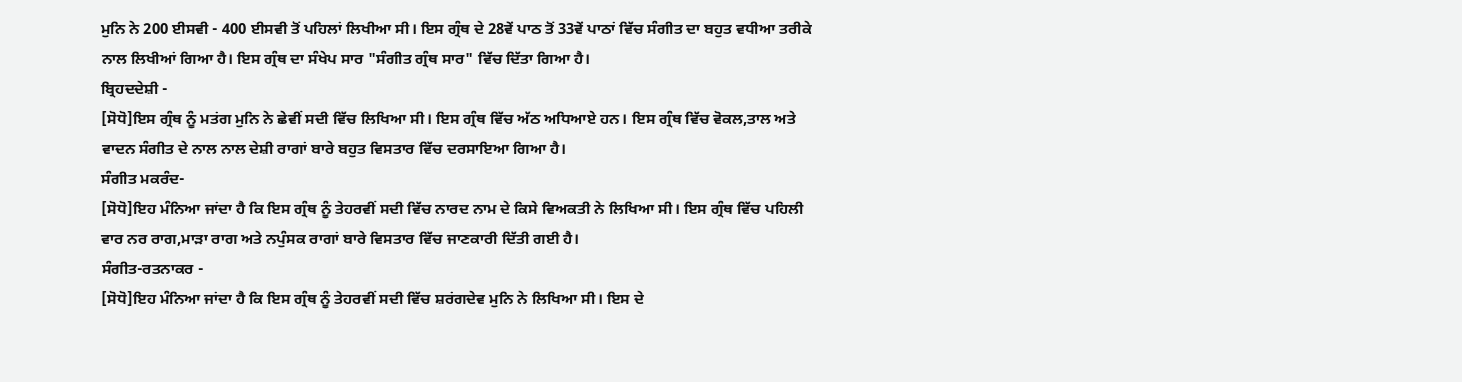ਮੁਨਿ ਨੇ 200 ਈਸਵੀ - 400 ਈਸਵੀ ਤੋਂ ਪਹਿਲਾਂ ਲਿਖੀਆ ਸੀ। ਇਸ ਗ੍ਰੰਥ ਦੇ 28ਵੇਂ ਪਾਠ ਤੋਂ 33ਵੇਂ ਪਾਠਾਂ ਵਿੱਚ ਸੰਗੀਤ ਦਾ ਬਹੁਤ ਵਧੀਆ ਤਰੀਕੇ ਨਾਲ ਲਿਖੀਆਂ ਗਿਆ ਹੈ। ਇਸ ਗ੍ਰੰਥ ਦਾ ਸੰਖੇਪ ਸਾਰ "ਸੰਗੀਤ ਗ੍ਰੰਥ ਸਾਰ" ਵਿੱਚ ਦਿੱਤਾ ਗਿਆ ਹੈ।
ਬ੍ਰਿਹਦਦੇਸ਼ੀ -
[ਸੋਧੋ]ਇਸ ਗ੍ਰੰਥ ਨੂੰ ਮਤਂਗ ਮੁਨਿ ਨੇ ਛੇਵੀਂ ਸਦੀ ਵਿੱਚ ਲਿਖਿਆ ਸੀ। ਇਸ ਗ੍ਰੰਥ ਵਿੱਚ ਅੱਠ ਅਧਿਆਏ ਹਨ। ਇਸ ਗ੍ਰੰਥ ਵਿੱਚ ਵੋਕਲ,ਤਾਲ ਅਤੇ ਵਾਦਨ ਸੰਗੀਤ ਦੇ ਨਾਲ ਨਾਲ ਦੇਸ਼ੀ ਰਾਗਾਂ ਬਾਰੇ ਬਹੁਤ ਵਿਸਤਾਰ ਵਿੱਚ ਦਰਸਾਇਆ ਗਿਆ ਹੈ।
ਸੰਗੀਤ ਮਕਰੰਦ-
[ਸੋਧੋ]ਇਹ ਮੰਨਿਆ ਜਾਂਦਾ ਹੈ ਕਿ ਇਸ ਗ੍ਰੰਥ ਨੂੰ ਤੇਹਰਵੀਂ ਸਦੀ ਵਿੱਚ ਨਾਰਦ ਨਾਮ ਦੇ ਕਿਸੇ ਵਿਅਕਤੀ ਨੇ ਲਿਖਿਆ ਸੀ। ਇਸ ਗ੍ਰੰਥ ਵਿੱਚ ਪਹਿਲੀ ਵਾਰ ਨਰ ਰਾਗ,ਮਾੜਾ ਰਾਗ ਅਤੇ ਨਪੁੰਸਕ ਰਾਗਾਂ ਬਾਰੇ ਵਿਸਤਾਰ ਵਿੱਚ ਜਾਣਕਾਰੀ ਦਿੱਤੀ ਗਈ ਹੈ।
ਸੰਗੀਤ-ਰਤਨਾਕਰ -
[ਸੋਧੋ]ਇਹ ਮੰਨਿਆ ਜਾਂਦਾ ਹੈ ਕਿ ਇਸ ਗ੍ਰੰਥ ਨੂੰ ਤੇਹਰਵੀਂ ਸਦੀ ਵਿੱਚ ਸ਼ਰਂਗਦੇਵ ਮੁਨਿ ਨੇ ਲਿਖਿਆ ਸੀ। ਇਸ ਦੇ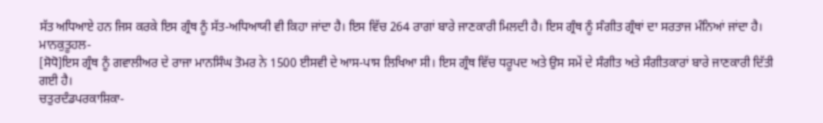ਸੱਤ ਅਧਿਆਏ ਹਨ ਜਿਸ ਕਰਕੇ ਇਸ ਗ੍ਰੰਥ ਨੂੰ ਸੱਤ-ਅਧਿਆਯੀ ਵੀ ਕਿਹਾ ਜਾਂਦਾ ਹੈ। ਇਸ ਵਿੱਚ 264 ਰਾਗਾਂ ਬਾਰੇ ਜਾਣਕਾਰੀ ਮਿਲਦੀ ਹੈ। ਇਸ ਗ੍ਰੰਥ ਨੂੰ ਸੰਗੀਤ ਗ੍ਰੰਥਾਂ ਦਾ ਸਰਤਾਜ ਮੰਨਿਆਂ ਜਾਂਦਾ ਹੈ।
ਮਾਨਕੁਤੂਹਲ-
[ਸੋਧੋ]ਇਸ ਗ੍ਰੰਥ ਨੂੰ ਗਵਾਲੀਅਰ ਦੇ ਰਾਜਾ ਮਾਨਸਿੰਘ ਤੋਮਰ ਨੇ 1500 ਈਸਵੀ ਦੇ ਆਸ-ਪਾਸ ਲਿਖਿਆ ਸੀ। ਇਸ ਗ੍ਰੰਥ ਵਿੱਚ ਧਰੂਪਦ ਅਤੇ ਉਸ ਸਮੇਂ ਦੇ ਸੰਗੀਤ ਅਤੇ ਸੰਗੀਤਕਾਰਾਂ ਬਾਰੇ ਜਾਣਕਾਰੀ ਦਿੱਤੀ ਗਈ ਹੈ।
ਚਤੁਰਦੰਡਪਰਕਾਸ਼ਿਕਾ-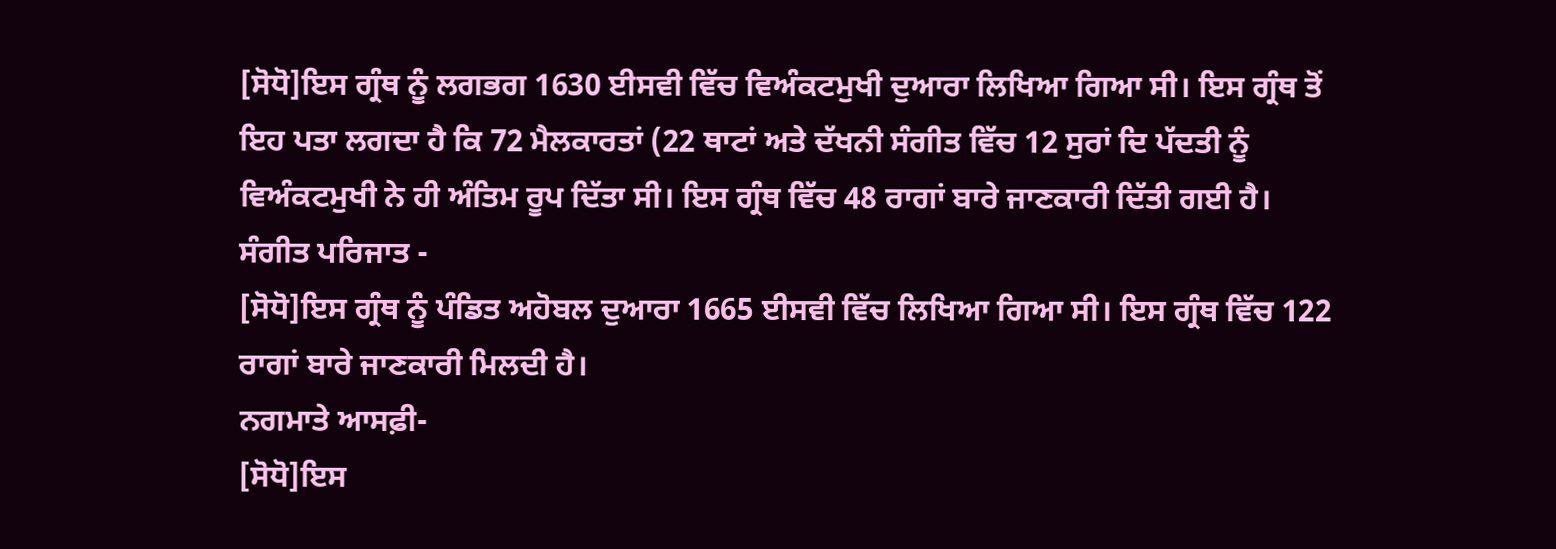[ਸੋਧੋ]ਇਸ ਗ੍ਰੰਥ ਨੂੰ ਲਗਭਗ 1630 ਈਸਵੀ ਵਿੱਚ ਵਿਅੰਕਟਮੁਖੀ ਦੁਆਰਾ ਲਿਖਿਆ ਗਿਆ ਸੀ। ਇਸ ਗ੍ਰੰਥ ਤੋਂ ਇਹ ਪਤਾ ਲਗਦਾ ਹੈ ਕਿ 72 ਮੈਲਕਾਰਤਾਂ (22 ਥਾਟਾਂ ਅਤੇ ਦੱਖਨੀ ਸੰਗੀਤ ਵਿੱਚ 12 ਸੁਰਾਂ ਦਿ ਪੱਦਤੀ ਨੂੰ ਵਿਅੰਕਟਮੁਖੀ ਨੇ ਹੀ ਅੰਤਿਮ ਰੂਪ ਦਿੱਤਾ ਸੀ। ਇਸ ਗ੍ਰੰਥ ਵਿੱਚ 48 ਰਾਗਾਂ ਬਾਰੇ ਜਾਣਕਾਰੀ ਦਿੱਤੀ ਗਈ ਹੈ।
ਸੰਗੀਤ ਪਰਿਜਾਤ -
[ਸੋਧੋ]ਇਸ ਗ੍ਰੰਥ ਨੂੰ ਪੰਡਿਤ ਅਹੋਬਲ ਦੁਆਰਾ 1665 ਈਸਵੀ ਵਿੱਚ ਲਿਖਿਆ ਗਿਆ ਸੀ। ਇਸ ਗ੍ਰੰਥ ਵਿੱਚ 122 ਰਾਗਾਂ ਬਾਰੇ ਜਾਣਕਾਰੀ ਮਿਲਦੀ ਹੈ।
ਨਗਮਾਤੇ ਆਸਫ਼ੀ-
[ਸੋਧੋ]ਇਸ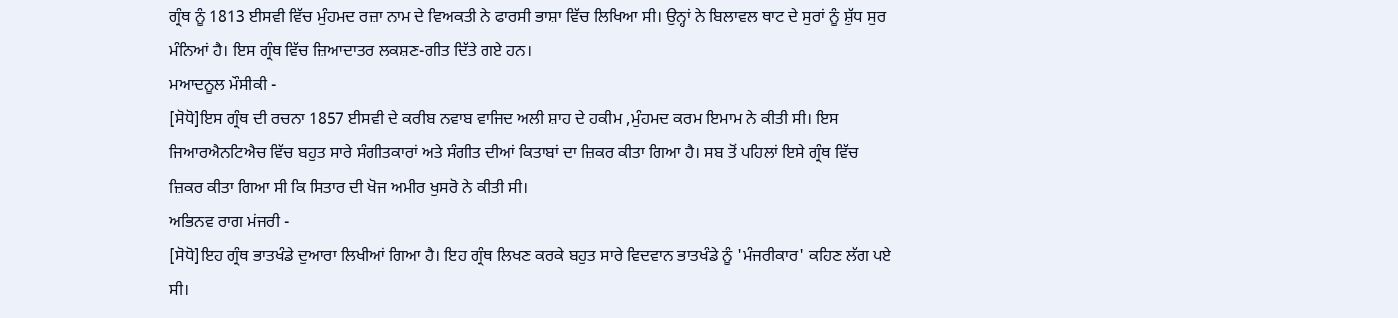ਗ੍ਰੰਥ ਨੂੰ 1813 ਈਸਵੀ ਵਿੱਚ ਮੁੰਹਮਦ ਰਜ਼ਾ ਨਾਮ ਦੇ ਵਿਅਕਤੀ ਨੇ ਫਾਰਸੀ ਭਾਸ਼ਾ ਵਿੱਚ ਲਿਖਿਆ ਸੀ। ਉਨ੍ਹਾਂ ਨੇ ਬਿਲਾਵਲ ਥਾਟ ਦੇ ਸੁਰਾਂ ਨੂੰ ਸ਼ੁੱਧ ਸੁਰ ਮੰਨਿਆਂ ਹੈ। ਇਸ ਗ੍ਰੰਥ ਵਿੱਚ ਜ਼ਿਆਦਾਤਰ ਲਕਸ਼ਣ-ਗੀਤ ਦਿੱਤੇ ਗਏ ਹਨ।
ਮਆਦਨੂਲ ਮੌਸੀਕੀ -
[ਸੋਧੋ]ਇਸ ਗ੍ਰੰਥ ਦੀ ਰਚਨਾ 1857 ਈਸਵੀ ਦੇ ਕਰੀਬ ਨਵਾਬ ਵਾਜਿਦ ਅਲੀ ਸ਼ਾਹ ਦੇ ਹਕੀਮ ,ਮੁੰਹਮਦ ਕਰਮ ਇਮਾਮ ਨੇ ਕੀਤੀ ਸੀ। ਇਸ ਜਿਆਰਐਨਟਿਐਚ ਵਿੱਚ ਬਹੁਤ ਸਾਰੇ ਸੰਗੀਤਕਾਰਾਂ ਅਤੇ ਸੰਗੀਤ ਦੀਆਂ ਕਿਤਾਬਾਂ ਦਾ ਜ਼ਿਕਰ ਕੀਤਾ ਗਿਆ ਹੈ। ਸਬ ਤੋਂ ਪਹਿਲਾਂ ਇਸੇ ਗ੍ਰੰਥ ਵਿੱਚ ਜ਼ਿਕਰ ਕੀਤਾ ਗਿਆ ਸੀ ਕਿ ਸਿਤਾਰ ਦੀ ਖੋਜ ਅਮੀਰ ਖੁਸਰੋ ਨੇ ਕੀਤੀ ਸੀ।
ਅਭਿਨਵ ਰਾਗ ਮਂਜਰੀ -
[ਸੋਧੋ]ਇਹ ਗ੍ਰੰਥ ਭਾਤਖੰਡੇ ਦੁਆਰਾ ਲਿਖੀਆਂ ਗਿਆ ਹੈ। ਇਹ ਗ੍ਰੰਥ ਲਿਖਣ ਕਰਕੇ ਬਹੁਤ ਸਾਰੇ ਵਿਦਵਾਨ ਭਾਤਖੰਡੇ ਨੂੰ 'ਮੰਜਰੀਕਾਰ' ਕਹਿਣ ਲੱਗ ਪਏ ਸੀ।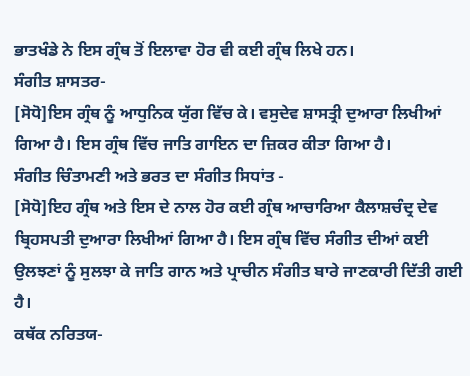ਭਾਤਖੰਡੇ ਨੇ ਇਸ ਗ੍ਰੰਥ ਤੋਂ ਇਲਾਵਾ ਹੋਰ ਵੀ ਕਈ ਗ੍ਰੰਥ ਲਿਖੇ ਹਨ।
ਸੰਗੀਤ ਸ਼ਾਸਤਰ-
[ਸੋਧੋ]ਇਸ ਗ੍ਰੰਥ ਨੂੰ ਆਧੁਨਿਕ ਯੁੱਗ ਵਿੱਚ ਕੇ। ਵਸੁਦੇਵ ਸ਼ਾਸਤ੍ਰੀ ਦੁਆਰਾ ਲਿਖੀਆਂ ਗਿਆ ਹੈ। ਇਸ ਗ੍ਰੰਥ ਵਿੱਚ ਜਾਤਿ ਗਾਇਨ ਦਾ ਜ਼ਿਕਰ ਕੀਤਾ ਗਿਆ ਹੈ।
ਸੰਗੀਤ ਚਿੰਤਾਮਣੀ ਅਤੇ ਭਰਤ ਦਾ ਸੰਗੀਤ ਸਿਧਾਂਤ -
[ਸੋਧੋ]ਇਹ ਗ੍ਰੰਥ ਅਤੇ ਇਸ ਦੇ ਨਾਲ ਹੋਰ ਕਈ ਗ੍ਰੰਥ ਆਚਾਰਿਆ ਕੈਲਾਸ਼ਚੰਦ੍ਰ ਦੇਵ ਬ੍ਰਿਹਸਪਤੀ ਦੁਆਰਾ ਲਿਖੀਆਂ ਗਿਆ ਹੈ। ਇਸ ਗ੍ਰੰਥ ਵਿੱਚ ਸੰਗੀਤ ਦੀਆਂ ਕਈ ਉਲਝਣਾਂ ਨੂੰ ਸੁਲਝਾ ਕੇ ਜਾਤਿ ਗਾਨ ਅਤੇ ਪ੍ਰਾਚੀਨ ਸੰਗੀਤ ਬਾਰੇ ਜਾਣਕਾਰੀ ਦਿੱਤੀ ਗਈ ਹੈ।
ਕਥੱਕ ਨਰਿਤਯ-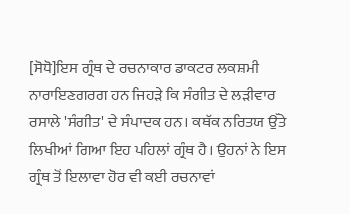[ਸੋਧੋ]ਇਸ ਗ੍ਰੰਥ ਦੇ ਰਚਨਾਕਾਰ ਡਾਕਟਰ ਲਕਸ਼ਮੀ ਨਾਰਾਇਣਗਰਗ ਹਨ ਜਿਹੜੇ ਕਿ ਸੰਗੀਤ ਦੇ ਲੜੀਵਾਰ ਰਸਾਲੇ 'ਸੰਗੀਤ' ਦੇ ਸੰਪਾਦਕ ਹਨ। ਕਥੱਕ ਨਰਿਤਯ ਉੱਤੇ ਲਿਖੀਆਂ ਗਿਆ ਇਹ ਪਹਿਲਾਂ ਗ੍ਰੰਥ ਹੈ। ਉਹਨਾਂ ਨੇ ਇਸ ਗ੍ਰੰਥ ਤੋਂ ਇਲਾਵਾ ਹੋਰ ਵੀ ਕਈ ਰਚਨਾਵਾਂ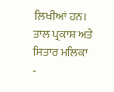ਲਿਖੀਆਂ ਹਨ।
ਤਾਲ ਪ੍ਰਕਾਸ਼ ਅਤੇ ਸਿਤਾਰ ਮਲਿਕਾ -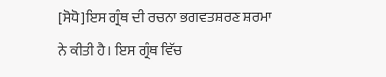[ਸੋਧੋ]ਇਸ ਗ੍ਰੰਥ ਦੀ ਰਚਨਾ ਭਗਵਤਸ਼ਰਣ ਸ਼ਰਮਾ ਨੇ ਕੀਤੀ ਹੈ। ਇਸ ਗ੍ਰੰਥ ਵਿੱਚ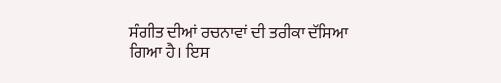ਸੰਗੀਤ ਦੀਆਂ ਰਚਨਾਵਾਂ ਦੀ ਤਰੀਕਾ ਦੱਸਿਆ ਗਿਆ ਹੈ। ਇਸ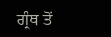ਗ੍ਰੰਥ ਤੋਂ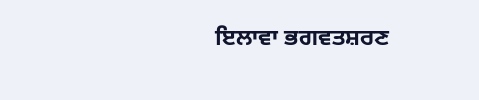ਇਲਾਵਾ ਭਗਵਤਸ਼ਰਣ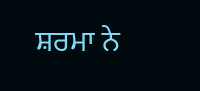ਸ਼ਰਮਾ ਨੇ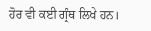ਹੋਰ ਵੀ ਕਈ ਗ੍ਰੰਥ ਲਿਖੇ ਹਨ।